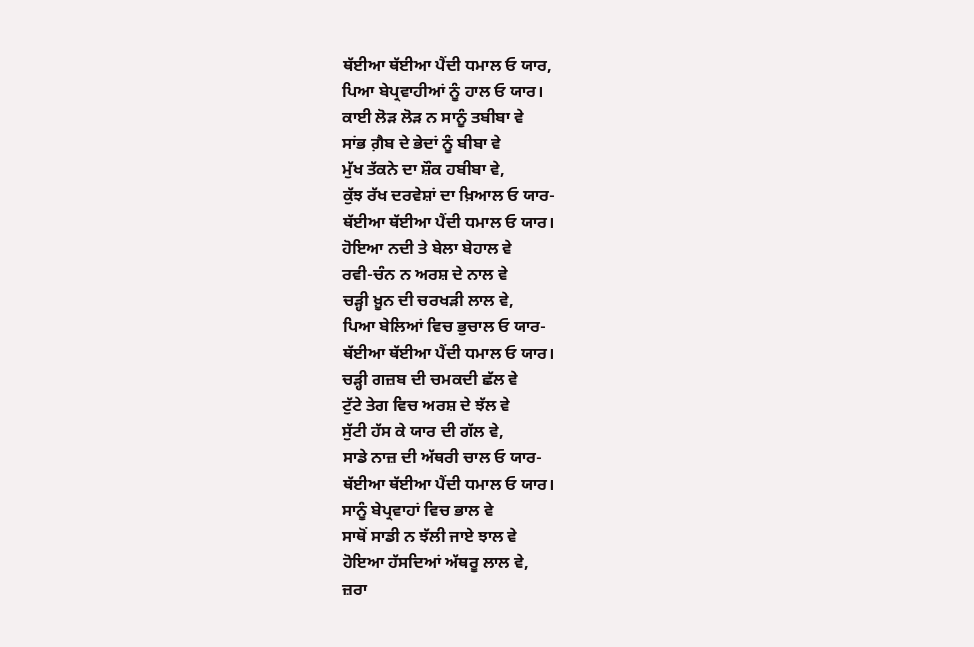ਥੱਈਆ ਥੱਈਆ ਪੈਂਦੀ ਧਮਾਲ ਓ ਯਾਰ,
ਪਿਆ ਬੇਪ੍ਰਵਾਹੀਆਂ ਨੂੰ ਹਾਲ ਓ ਯਾਰ।
ਕਾਈ ਲੋੜ ਲੋੜ ਨ ਸਾਨੂੰ ਤਬੀਬਾ ਵੇ
ਸਾਂਭ ਗ਼ੈਬ ਦੇ ਭੇਦਾਂ ਨੂੰ ਬੀਬਾ ਵੇ
ਮੁੱਖ ਤੱਕਨੇ ਦਾ ਸ਼ੌਕ ਹਬੀਬਾ ਵੇ,
ਕੁੱਝ ਰੱਖ ਦਰਵੇਸ਼ਾਂ ਦਾ ਖ਼ਿਆਲ ਓ ਯਾਰ-
ਥੱਈਆ ਥੱਈਆ ਪੈਂਦੀ ਧਮਾਲ ਓ ਯਾਰ।
ਹੋਇਆ ਨਦੀ ਤੇ ਬੇਲਾ ਬੇਹਾਲ ਵੇ
ਰਵੀ-ਚੰਨ ਨ ਅਰਸ਼ ਦੇ ਨਾਲ ਵੇ
ਚੜ੍ਹੀ ਖ਼ੂਨ ਦੀ ਚਰਖੜੀ ਲਾਲ ਵੇ,
ਪਿਆ ਬੇਲਿਆਂ ਵਿਚ ਭੁਚਾਲ ਓ ਯਾਰ-
ਥੱਈਆ ਥੱਈਆ ਪੈਂਦੀ ਧਮਾਲ ਓ ਯਾਰ।
ਚੜ੍ਹੀ ਗਜ਼ਬ ਦੀ ਚਮਕਦੀ ਛੱਲ ਵੇ
ਟੁੱਟੇ ਤੇਗ ਵਿਚ ਅਰਸ਼ ਦੇ ਝੱਲ ਵੇ
ਸੁੱਟੀ ਹੱਸ ਕੇ ਯਾਰ ਦੀ ਗੱਲ ਵੇ,
ਸਾਡੇ ਨਾਜ਼ ਦੀ ਅੱਥਰੀ ਚਾਲ ਓ ਯਾਰ-
ਥੱਈਆ ਥੱਈਆ ਪੈਂਦੀ ਧਮਾਲ ਓ ਯਾਰ।
ਸਾਨੂੰ ਬੇਪ੍ਰਵਾਹਾਂ ਵਿਚ ਭਾਲ ਵੇ
ਸਾਥੋਂ ਸਾਡੀ ਨ ਝੱਲੀ ਜਾਏ ਝਾਲ ਵੇ
ਹੋਇਆ ਹੱਸਦਿਆਂ ਅੱਥਰੂ ਲਾਲ ਵੇ,
ਜ਼ਰਾ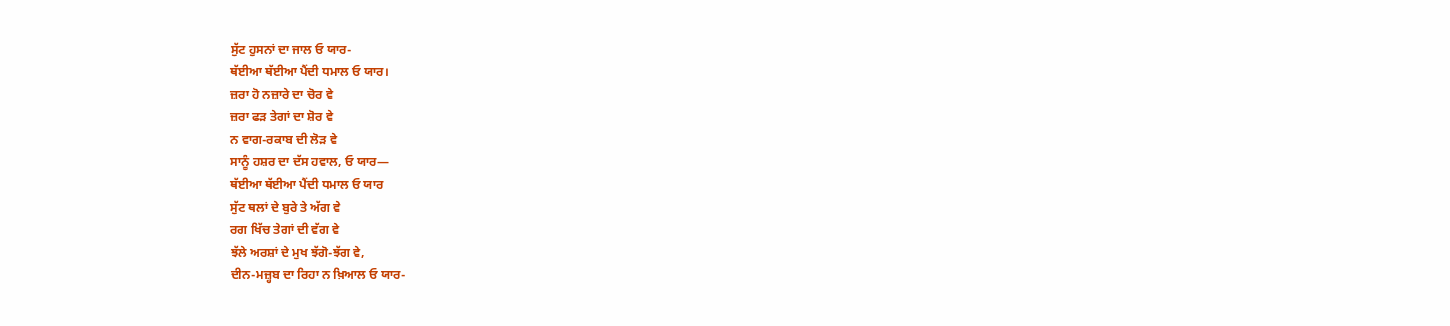ਸੁੱਟ ਹੁਸਨਾਂ ਦਾ ਜਾਲ ਓ ਯਾਰ-
ਥੱਈਆ ਥੱਈਆ ਪੈਂਦੀ ਧਮਾਲ ਓ ਯਾਰ।
ਜ਼ਰਾ ਹੋ ਨਜ਼ਾਰੇ ਦਾ ਚੋਰ ਵੇ
ਜ਼ਰਾ ਫੜ ਤੇਗਾਂ ਦਾ ਸ਼ੋਰ ਵੇ
ਨ ਵਾਗ-ਰਕਾਬ ਦੀ ਲੋੜ ਵੇ
ਸਾਨੂੰ ਹਸ਼ਰ ਦਾ ਦੱਸ ਹਵਾਲ, ਓ ਯਾਰ—
ਥੱਈਆ ਥੱਈਆ ਪੈਂਦੀ ਧਮਾਲ ਓ ਯਾਰ
ਸੁੱਟ ਥਲਾਂ ਦੇ ਬੁਰੇ ਤੇ ਅੱਗ ਵੇ
ਰਗ ਖਿੱਚ ਤੇਗਾਂ ਦੀ ਵੱਗ ਵੇ
ਝੱਲੇ ਅਰਸ਼ਾਂ ਦੇ ਮੁਖ ਝੱਗੋ-ਝੱਗ ਵੇ,
ਦੀਨ-ਮਜ਼੍ਹਬ ਦਾ ਰਿਹਾ ਨ ਖ਼ਿਆਲ ਓ ਯਾਰ-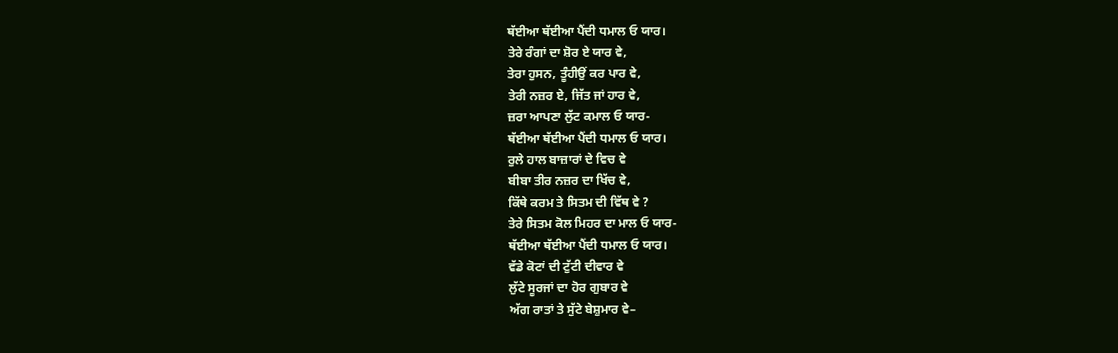ਥੱਈਆ ਥੱਈਆ ਪੈਂਦੀ ਧਮਾਲ ਓ ਯਾਰ।
ਤੇਰੇ ਰੰਗਾਂ ਦਾ ਸ਼ੋਰ ਏ ਯਾਰ ਵੇ,
ਤੇਰਾ ਹੁਸਨ, ਤੂੰਹੀਉਂ ਕਰ ਪਾਰ ਵੇ,
ਤੇਰੀ ਨਜ਼ਰ ਏ, ਜਿੱਤ ਜਾਂ ਹਾਰ ਵੇ,
ਜ਼ਰਾ ਆਪਣਾ ਲੁੱਟ ਕਮਾਲ ਓ ਯਾਰ-
ਥੱਈਆ ਥੱਈਆ ਪੈਂਦੀ ਧਮਾਲ ਓ ਯਾਰ।
ਰੁਲੇ ਹਾਲ ਬਾਜ਼ਾਰਾਂ ਦੇ ਵਿਚ ਵੇ
ਬੀਬਾ ਤੀਰ ਨਜ਼ਰ ਦਾ ਖਿੱਚ ਵੇ,
ਕਿੱਥੇ ਕਰਮ ਤੇ ਸਿਤਮ ਦੀ ਵਿੱਥ ਵੇ ?
ਤੇਰੇ ਸਿਤਮ ਕੋਲ ਮਿਹਰ ਦਾ ਮਾਲ ਓ ਯਾਰ-
ਥੱਈਆ ਥੱਈਆ ਪੈਂਦੀ ਧਮਾਲ ਓ ਯਾਰ।
ਵੱਡੇ ਕੋਟਾਂ ਦੀ ਟੁੱਟੀ ਦੀਵਾਰ ਵੇ
ਲੁੱਟੇ ਸੂਰਜਾਂ ਦਾ ਹੋਰ ਗੁਬਾਰ ਵੇ
ਅੱਗ ਰਾਤਾਂ ਤੇ ਸੁੱਟੇ ਬੇਸ਼ੁਮਾਰ ਵੇ–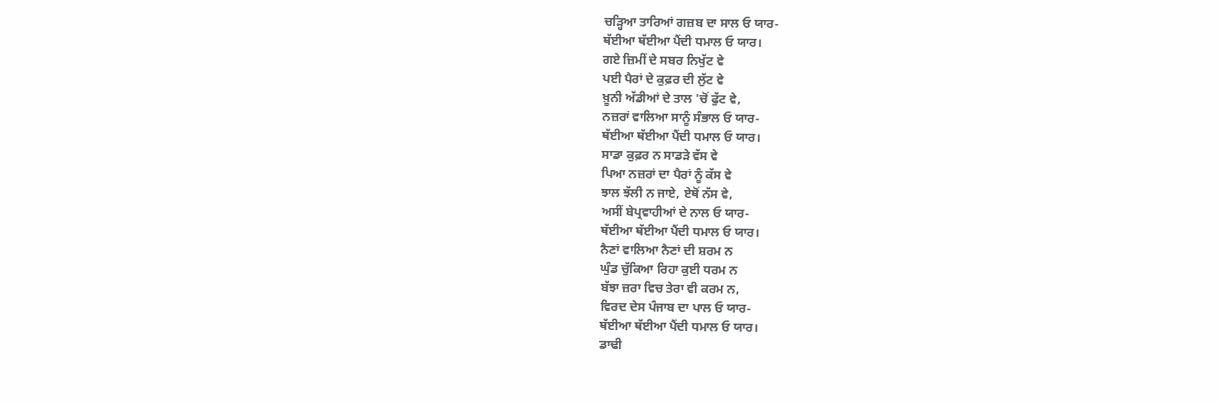ਚੜ੍ਹਿਆ ਤਾਰਿਆਂ ਗਜ਼ਬ ਦਾ ਸਾਲ ਓ ਯਾਰ-
ਥੱਈਆ ਥੱਈਆ ਪੈਂਦੀ ਧਮਾਲ ਓ ਯਾਰ।
ਗਏ ਜ਼ਿਮੀਂ ਦੇ ਸਬਰ ਨਿਖੁੱਟ ਵੇ
ਪਈ ਪੈਰਾਂ ਦੇ ਕੁਫ਼ਰ ਦੀ ਲੁੱਟ ਵੇ
ਖ਼ੂਨੀ ਅੱਡੀਆਂ ਦੇ ਤਾਲ 'ਚੋਂ ਫੁੱਟ ਵੇ,
ਨਜ਼ਰਾਂ ਵਾਲਿਆ ਸਾਨੂੰ ਸੰਭਾਲ ਓ ਯਾਰ-
ਥੱਈਆ ਥੱਈਆ ਪੈਂਦੀ ਧਮਾਲ ਓ ਯਾਰ।
ਸਾਡਾ ਕੁਫ਼ਰ ਨ ਸਾਡੜੇ ਵੱਸ ਵੇ
ਪਿਆ ਨਜ਼ਰਾਂ ਦਾ ਪੈਰਾਂ ਨੂੰ ਕੱਸ ਵੇ
ਝਾਲ ਝੱਲੀ ਨ ਜਾਏ, ਏਥੋਂ ਨੱਸ ਵੇ,
ਅਸੀਂ ਬੇਪ੍ਰਵਾਹੀਆਂ ਦੇ ਨਾਲ ਓ ਯਾਰ-
ਥੱਈਆ ਥੱਈਆ ਪੈਂਦੀ ਧਮਾਲ ਓ ਯਾਰ।
ਨੈਣਾਂ ਵਾਲਿਆ ਨੈਣਾਂ ਦੀ ਸ਼ਰਮ ਨ
ਘੁੰਡ ਚੁੱਕਿਆ ਰਿਹਾ ਕੁਈ ਧਰਮ ਨ
ਬੱਝਾ ਜ਼ਰਾ ਵਿਚ ਤੇਰਾ ਵੀ ਕਰਮ ਨ,
ਵਿਰਦ ਦੇਸ ਪੰਜਾਬ ਦਾ ਪਾਲ ਓ ਯਾਰ-
ਥੱਈਆ ਥੱਈਆ ਪੈਂਦੀ ਧਮਾਲ ਓ ਯਾਰ।
ਡਾਢੀ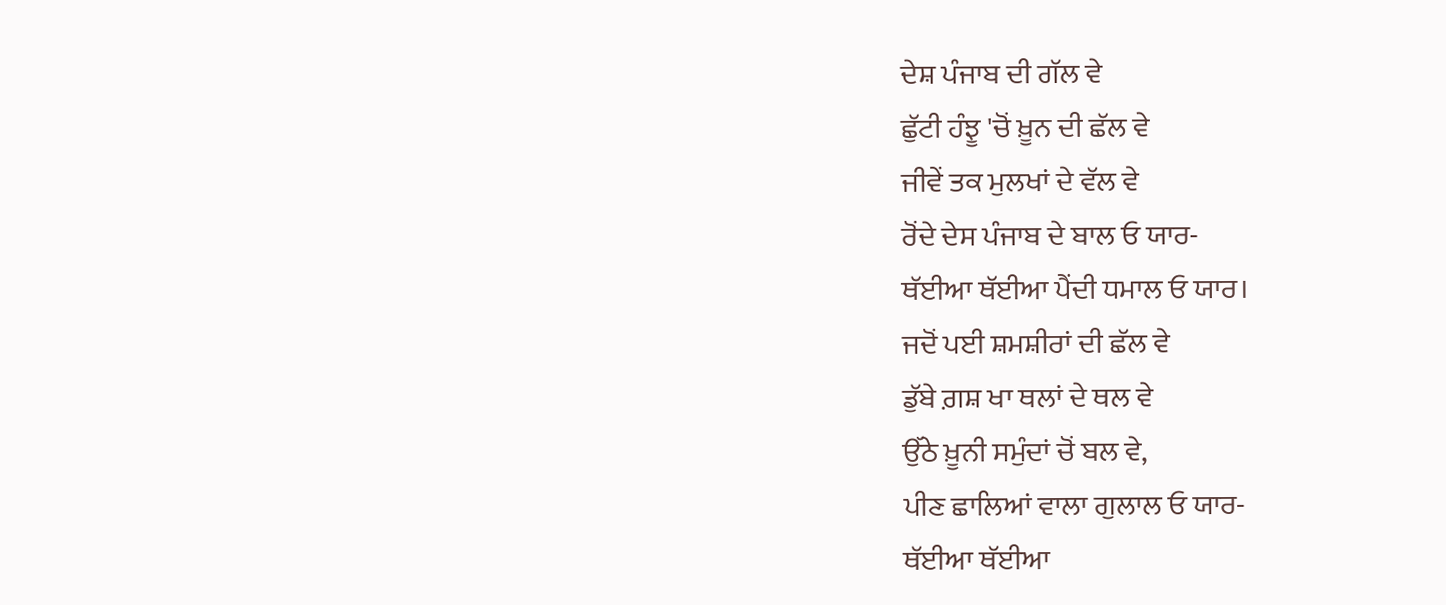ਦੇਸ਼ ਪੰਜਾਬ ਦੀ ਗੱਲ ਵੇ
ਛੁੱਟੀ ਹੰਝੂ 'ਚੋਂ ਖ਼ੂਨ ਦੀ ਛੱਲ ਵੇ
ਜੀਵੇਂ ਤਕ ਮੁਲਖਾਂ ਦੇ ਵੱਲ ਵੇ
ਰੋਂਦੇ ਦੇਸ ਪੰਜਾਬ ਦੇ ਬਾਲ ਓ ਯਾਰ-
ਥੱਈਆ ਥੱਈਆ ਪੈਂਦੀ ਧਮਾਲ ਓ ਯਾਰ।
ਜਦੋਂ ਪਈ ਸ਼ਮਸ਼ੀਰਾਂ ਦੀ ਛੱਲ ਵੇ
ਡੁੱਬੇ ਗ਼ਸ਼ ਖਾ ਥਲਾਂ ਦੇ ਥਲ ਵੇ
ਉੱਠੇ ਖ਼ੂਨੀ ਸਮੁੰਦਾਂ ਚੋਂ ਬਲ ਵੇ,
ਪੀਣ ਛਾਲਿਆਂ ਵਾਲਾ ਗੁਲਾਲ ਓ ਯਾਰ-
ਥੱਈਆ ਥੱਈਆ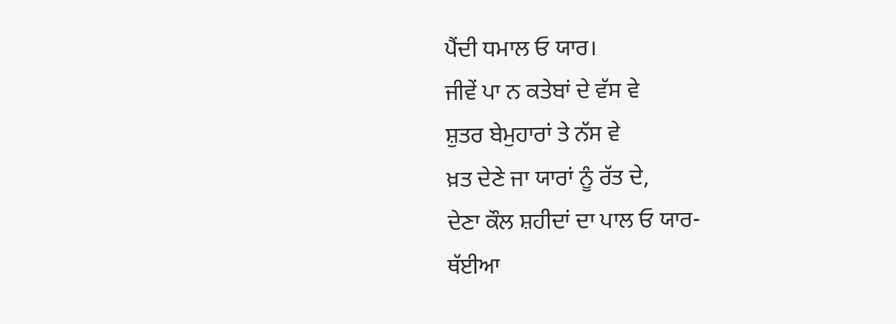ਪੈਂਦੀ ਧਮਾਲ ਓ ਯਾਰ।
ਜੀਵੇਂ ਪਾ ਨ ਕਤੇਬਾਂ ਦੇ ਵੱਸ ਵੇ
ਸ਼ੁਤਰ ਬੇਮੁਹਾਰਾਂ ਤੇ ਨੱਸ ਵੇ
ਖ਼ਤ ਦੇਣੇ ਜਾ ਯਾਰਾਂ ਨੂੰ ਰੱਤ ਦੇ,
ਦੇਣਾ ਕੌਲ ਸ਼ਹੀਦਾਂ ਦਾ ਪਾਲ ਓ ਯਾਰ-
ਥੱਈਆ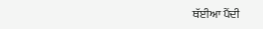ਥੱਈਆ ਪੈਂਦੀ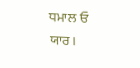ਧਮਾਲ ਓ ਯਾਰ।